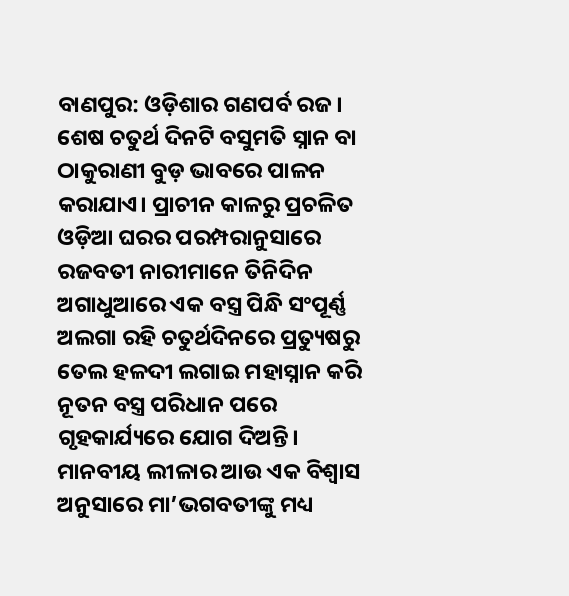ବାଣପୁର: ଓଡ଼ିଶାର ଗଣପର୍ବ ରଜ। ଶେଷ ଚତୁର୍ଥ ଦିନଟି ବସୁମତି ସ୍ନାନ ବା ଠାକୁରାଣୀ ବୁଡ଼ ଭାବରେ ପାଳନ କରାଯାଏ। ପ୍ରାଚୀନ କାଳରୁ ପ୍ରଚଳିତ ଓଡ଼ିଆ ଘରର ପରମ୍ପରାନୁସାରେ ରଜବତୀ ନାରୀମାନେ ତିନିଦିନ ଅଗାଧୁଆରେ ଏକ ବସ୍ତ୍ର ପିନ୍ଧି ସଂପୂର୍ଣ୍ଣ ଅଲଗା ରହି ଚତୁର୍ଥଦିନରେ ପ୍ରତ୍ୟୁଷରୁ ତେଲ ହଳଦୀ ଲଗାଇ ମହାସ୍ନାନ କରି ନୂତନ ବସ୍ତ୍ର ପରିଧାନ ପରେ ଗୃହକାର୍ଯ୍ୟରେ ଯୋଗ ଦିଅନ୍ତି।
ମାନବୀୟ ଲୀଳାର ଆଉ ଏକ ବିଶ୍ୱାସ ଅନୁସାରେ ମା’ଭଗବତୀଙ୍କୁ ମଧ୍ୟ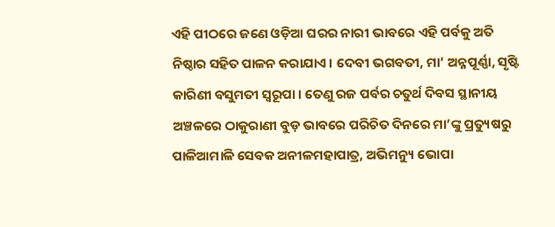ଏହି ପୀଠରେ ଜଣେ ଓଡ଼ିଆ ଘରର ନାରୀ ଭାବରେ ଏହି ପର୍ବକୁ ଅତି ନିଷ୍ଠାର ସହିତ ପାଳନ କରାଯାଏ। ଦେବୀ ଭଗବତୀ, ମା’ ଅନ୍ନପୂର୍ଣ୍ଣା, ସୃଷ୍ଟି କାରିଣୀ ବସୁମତୀ ସ୍ୱରୂପା। ତେଣୁ ରଜ ପର୍ବର ଚତୁର୍ଥ ଦିବସ ସ୍ଥାନୀୟ ଅଞ୍ଚଳରେ ଠାକୁରାଣୀ ବୁଡ଼ ଭାବରେ ପରିଚିତ ଦିନରେ ମା’ଙ୍କୁ ପ୍ରତ୍ୟୁଷରୁ ପାଳିଆମାଳି ସେବକ ଅନୀଳମହାପାତ୍ର, ଅଭିମନ୍ୟୁ ଭୋପା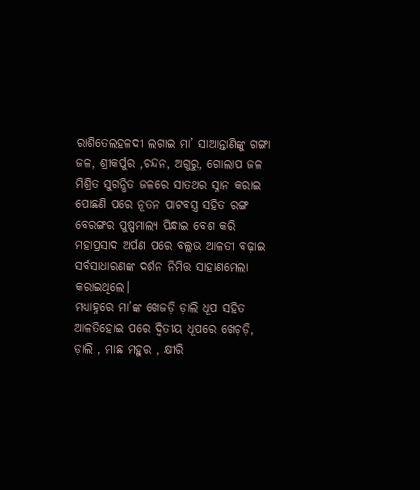ରାଶିତେଲହଳଦୀ ଲଗାଇ ମା’ ସାଆନ୍ତାଣିଙ୍କୁ ଗଙ୍ଗା ଜଳ, ଶ୍ରୀକର୍ପୁର ,ଚନ୍ଦନ, ଅଗୁରୁ, ଗୋଲାପ ଜଳ ମିଶ୍ରିତ ସୁଗନ୍ଧିତ ଜଳରେ ସାତଥର ସ୍ନାନ କରାଇ ପୋଛଣି ପରେ ନୂତନ ପାଟବସ୍ତ୍ର ସହିତ ରଙ୍ଗ ବେରଙ୍ଗର ପୁଷ୍ପମାଲ୍ୟ ପିନ୍ଧାଇ ବେଶ କରି ମହାପ୍ରସାଦ ଅର୍ପଣ ପରେ ବଲ୍ଲଭ ଆଳତୀ ବଢ଼ାଇ ସର୍ବସାଧାରଣଙ୍କ ଦର୍ଶନ ନିମିତ୍ତ ସାହାଣମେଲା କରାଇଥିଲେ।
ମଧ୍ୟାହ୍ନରେ ମା’ଙ୍କ ଖେଜଡ଼ି ଡ଼ାଲି ଧୂପ ସହିତ ଆଳତିହୋଇ ପରେ ଦ୍ୱିତୀୟ ଧୂପରେ ଖେଚ଼ଡ଼ି, ଡ଼ାଲି , ମାଛ ମହୁର , କ୍ଷୀରି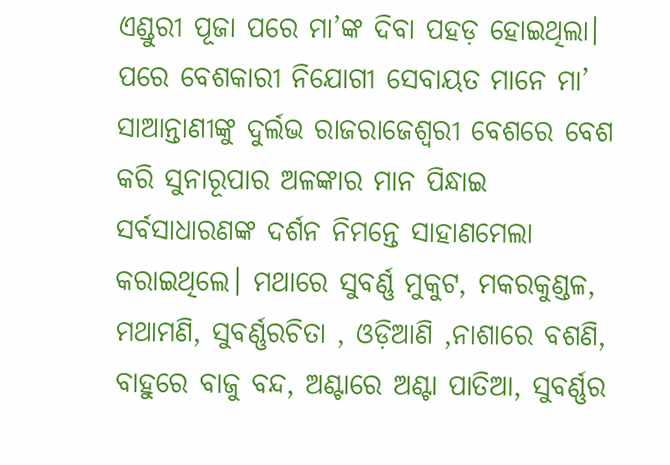ଏଣ୍ଡୁରୀ ପୂଜା ପରେ ମା’ଙ୍କ ଦିବା ପହଡ଼ ହୋଇଥିଲା। ପରେ ବେଶକାରୀ ନିଯୋଗୀ ସେବାୟତ ମାନେ ମା’ ସାଆନ୍ତାଣୀଙ୍କୁ ଦୁର୍ଲଭ ରାଜରାଜେଶ୍ଵରୀ ବେଶରେ ବେଶ କରି ସୁନାରୂପାର ଅଳଙ୍କାର ମାନ ପିନ୍ଧାଇ ସର୍ବସାଧାରଣଙ୍କ ଦର୍ଶନ ନିମନ୍ତେ ସାହାଣମେଲା କରାଇଥିଲେ। ମଥାରେ ସୁବର୍ଣ୍ଣ ମୁକୁଟ, ମକରକୁଣ୍ଡଳ, ମଥାମଣି, ସୁବର୍ଣ୍ଣରଚିତା , ଓଡ଼ିଆଣି ,ନାଶାରେ ବଶଣି, ବାହୁରେ ବାଜୁ ବନ୍ଦ, ଅଣ୍ଟାରେ ଅଣ୍ଟା ପାତିଆ, ସୁବର୍ଣ୍ଣର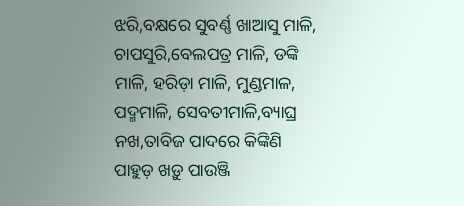ଝରି,ବକ୍ଷରେ ସୁବର୍ଣ୍ଣ ଖାଆସୁ ମାଳି, ଚାପସୁରି,ବେଲପତ୍ର ମାଳି, ଡଙ୍କି ମାଳି, ହରିଡ଼ା ମାଳି, ମୁଣ୍ଡମାଳ, ପଦ୍ମମାଳି, ସେବତୀମାଳି,ବ୍ୟାଘ୍ର ନଖ,ତାବିଜ ପାଦରେ କିଙ୍କିଣି ପାହୁଡ଼ ଖଡ଼ୁ ପାଉଞ୍ଜି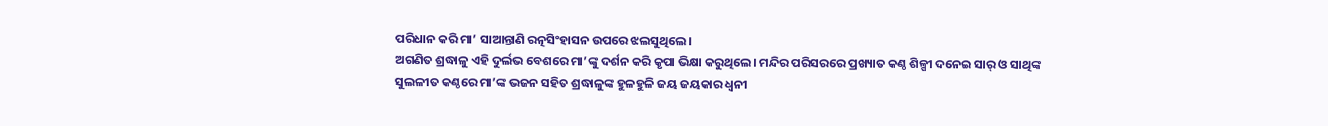ପରିଧାନ କରି ମା’ ସାଆନ୍ତାଣି ରତ୍ନସିଂହାସନ ଉପରେ ଝଲସୁଥିଲେ।
ଅଗଣିତ ଶ୍ରଦ୍ଧାଳୁ ଏହି ଦୁର୍ଲଭ ବେଶରେ ମା’ଙ୍କୁ ଦର୍ଶନ କରି କୃପା ଭିକ୍ଷା କରୁଥିଲେ। ମନ୍ଦିର ପରିସରରେ ପ୍ରଖ୍ୟାତ କଣ୍ଠ ଶିଳ୍ପୀ ଦନେଇ ସାର୍ ଓ ସାଥିଙ୍କ ସୁଲଳୀତ କଣ୍ଠରେ ମା’ଙ୍କ ଭଜନ ସହିତ ଶ୍ରଦ୍ଧାଳୁଙ୍କ ହୁଳହୁଳି ଜୟ ଜୟକାର ଧ୍ୱନୀ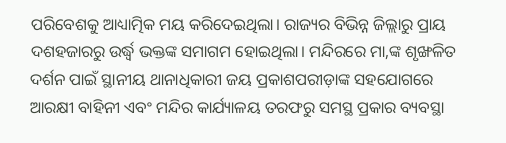ପରିବେଶକୁ ଆଧ୍ୟାତ୍ମିକ ମୟ କରିଦେଇଥିଲା। ରାଜ୍ୟର ବିଭିନ୍ନ ଜିଲ୍ଲାରୁ ପ୍ରାୟ ଦଶହଜାରରୁ ଉର୍ଦ୍ଧ୍ଵ ଭକ୍ତଙ୍କ ସମାଗମ ହୋଇଥିଲା। ମନ୍ଦିରରେ ମା,ଙ୍କ ଶୃଙ୍ଖଳିତ ଦର୍ଶନ ପାଇଁ ସ୍ଥାନୀୟ ଥାନାଧିକାରୀ ଜୟ ପ୍ରକାଶପରୀଡ଼ାଙ୍କ ସହଯୋଗରେ ଆରକ୍ଷୀ ବାହିନୀ ଏବଂ ମନ୍ଦିର କାର୍ଯ୍ୟାଳୟ ତରଫରୁ ସମସ୍ଥ ପ୍ରକାର ବ୍ୟବସ୍ଥା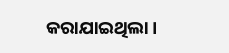କରାଯାଇଥିଲା।